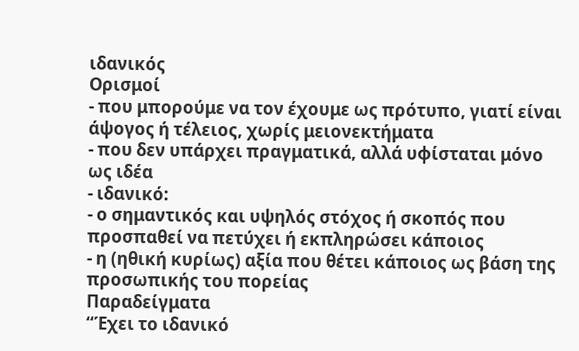ιδανικός
Ορισμοί
- που μπορούμε να τον έχουμε ως πρότυπο, γιατί είναι άψογος ή τέλειος, χωρίς μειονεκτήματα
- που δεν υπάρχει πραγματικά, αλλά υφίσταται μόνο ως ιδέα
- ιδανικό:
- ο σημαντικός και υψηλός στόχος ή σκοπός που προσπαθεί να πετύχει ή εκπληρώσει κάποιος
- η (ηθική κυρίως) αξία που θέτει κάποιος ως βάση της προσωπικής του πορείας
Παραδείγματα
“Έχει το ιδανικό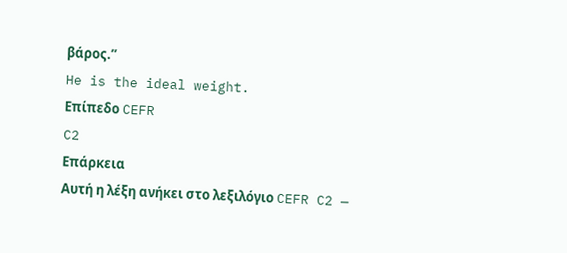βάρος.”
He is the ideal weight.
Επίπεδο CEFR
C2
Επάρκεια
Αυτή η λέξη ανήκει στο λεξιλόγιο CEFR C2 —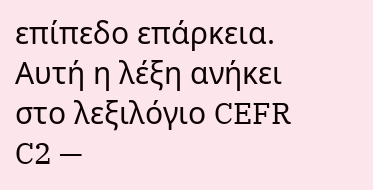επίπεδο επάρκεια.
Αυτή η λέξη ανήκει στο λεξιλόγιο CEFR C2 —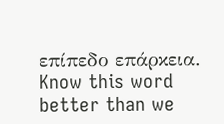επίπεδο επάρκεια.
Know this word better than we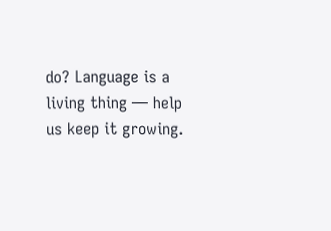do? Language is a living thing — help us keep it growing.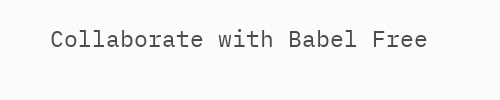Collaborate with Babel Free